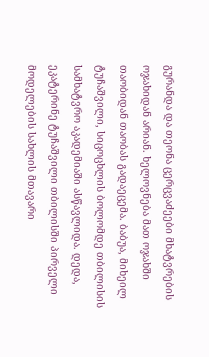გურანდა და თეონა ცერცვაძეები მხატვრების ოჯახიდან არიან. ხელოვნება მათ ოჯახში თაობიდან თაობას გადაეცემა. ბაბუა, მიხეილ ტუჩაშვილი, სიცოცხლის ბოლომდე თბილისის სამხატვრო აკადემიაში ასწავლიდა. დედა, ეკატერინე ტუჩაშვილი თბილისში პირველი მოდელების სახლის მთავარი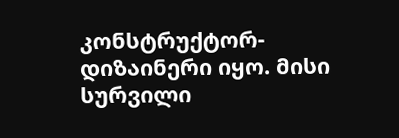კონსტრუქტორ-დიზაინერი იყო. მისი სურვილი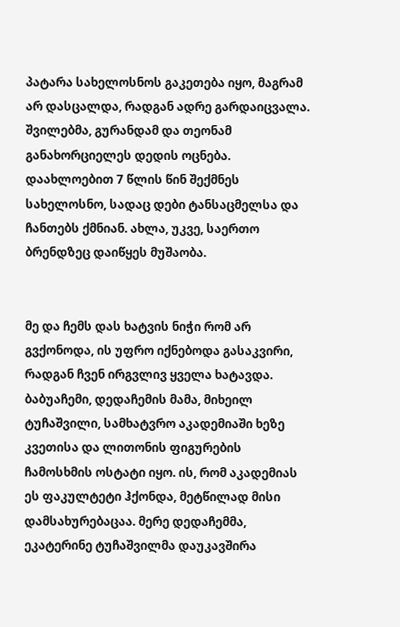პატარა სახელოსნოს გაკეთება იყო, მაგრამ არ დასცალდა, რადგან ადრე გარდაიცვალა. შვილებმა, გურანდამ და თეონამ განახორციელეს დედის ოცნება. დაახლოებით 7 წლის წინ შექმნეს სახელოსნო, სადაც დები ტანსაცმელსა და ჩანთებს ქმნიან. ახლა, უკვე, საერთო ბრენდზეც დაიწყეს მუშაობა.


მე და ჩემს დას ხატვის ნიჭი რომ არ გვქონოდა, ის უფრო იქნებოდა გასაკვირი, რადგან ჩვენ ირგვლივ ყველა ხატავდა. ბაბუაჩემი, დედაჩემის მამა, მიხეილ ტუჩაშვილი, სამხატვრო აკადემიაში ხეზე კვეთისა და ლითონის ფიგურების ჩამოსხმის ოსტატი იყო. ის, რომ აკადემიას ეს ფაკულტეტი ჰქონდა, მეტწილად მისი დამსახურებაცაა. მერე დედაჩემმა, ეკატერინე ტუჩაშვილმა დაუკავშირა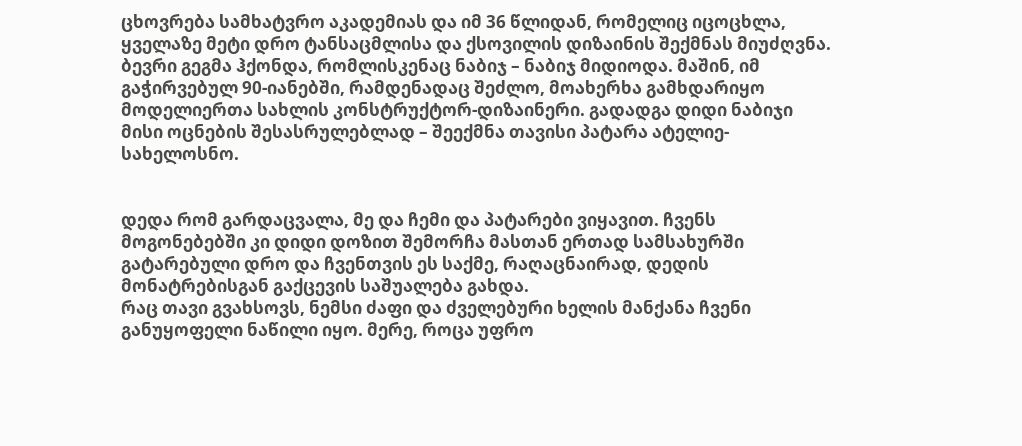ცხოვრება სამხატვრო აკადემიას და იმ 36 წლიდან, რომელიც იცოცხლა, ყველაზე მეტი დრო ტანსაცმლისა და ქსოვილის დიზაინის შექმნას მიუძღვნა.
ბევრი გეგმა ჰქონდა, რომლისკენაც ნაბიჯ – ნაბიჯ მიდიოდა. მაშინ, იმ გაჭირვებულ 90-იანებში, რამდენადაც შეძლო, მოახერხა გამხდარიყო მოდელიერთა სახლის კონსტრუქტორ-დიზაინერი. გადადგა დიდი ნაბიჯი მისი ოცნების შესასრულებლად – შეექმნა თავისი პატარა ატელიე-სახელოსნო.


დედა რომ გარდაცვალა, მე და ჩემი და პატარები ვიყავით. ჩვენს მოგონებებში კი დიდი დოზით შემორჩა მასთან ერთად სამსახურში გატარებული დრო და ჩვენთვის ეს საქმე, რაღაცნაირად, დედის მონატრებისგან გაქცევის საშუალება გახდა.
რაც თავი გვახსოვს, ნემსი ძაფი და ძველებური ხელის მანქანა ჩვენი განუყოფელი ნაწილი იყო. მერე, როცა უფრო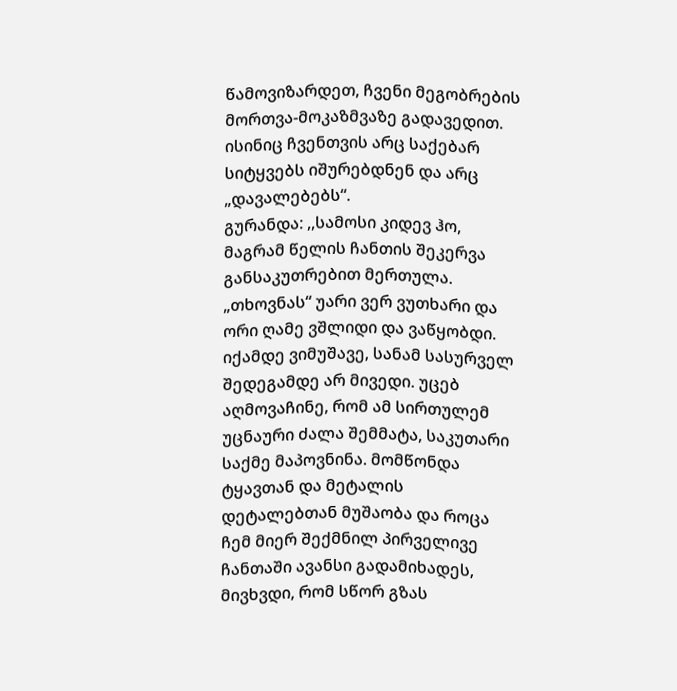წამოვიზარდეთ, ჩვენი მეგობრების მორთვა-მოკაზმვაზე გადავედით. ისინიც ჩვენთვის არც საქებარ სიტყვებს იშურებდნენ და არც „დავალებებს“.
გურანდა: ,,სამოსი კიდევ ჰო, მაგრამ წელის ჩანთის შეკერვა განსაკუთრებით მერთულა. „თხოვნას“ უარი ვერ ვუთხარი და ორი ღამე ვშლიდი და ვაწყობდი. იქამდე ვიმუშავე, სანამ სასურველ შედეგამდე არ მივედი. უცებ აღმოვაჩინე, რომ ამ სირთულემ უცნაური ძალა შემმატა, საკუთარი საქმე მაპოვნინა. მომწონდა ტყავთან და მეტალის დეტალებთან მუშაობა და როცა ჩემ მიერ შექმნილ პირველივე ჩანთაში ავანსი გადამიხადეს, მივხვდი, რომ სწორ გზას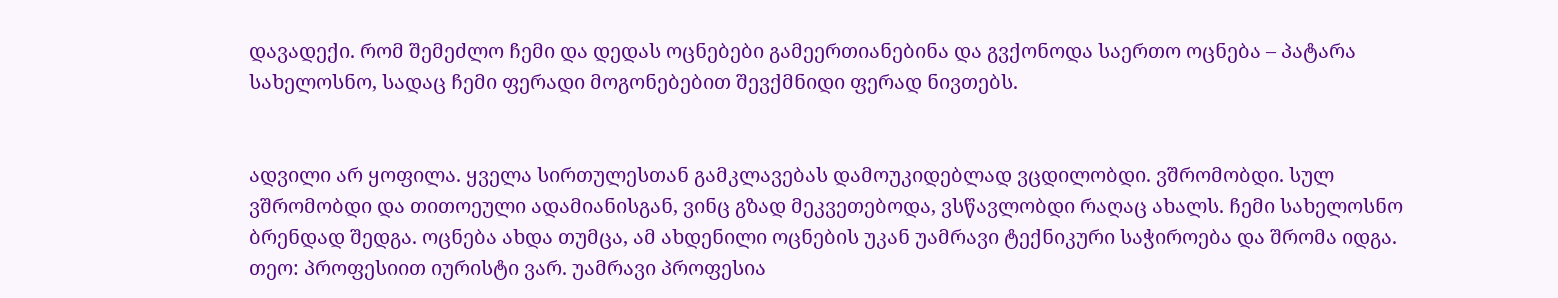დავადექი. რომ შემეძლო ჩემი და დედას ოცნებები გამეერთიანებინა და გვქონოდა საერთო ოცნება – პატარა სახელოსნო, სადაც ჩემი ფერადი მოგონებებით შევქმნიდი ფერად ნივთებს.


ადვილი არ ყოფილა. ყველა სირთულესთან გამკლავებას დამოუკიდებლად ვცდილობდი. ვშრომობდი. სულ ვშრომობდი და თითოეული ადამიანისგან, ვინც გზად მეკვეთებოდა, ვსწავლობდი რაღაც ახალს. ჩემი სახელოსნო ბრენდად შედგა. ოცნება ახდა თუმცა, ამ ახდენილი ოცნების უკან უამრავი ტექნიკური საჭიროება და შრომა იდგა.
თეო: პროფესიით იურისტი ვარ. უამრავი პროფესია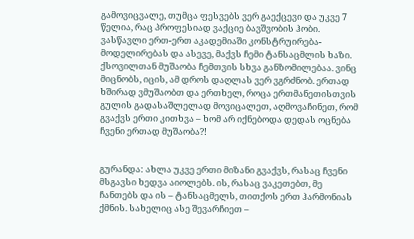გამოვიცვალე, თუმცა ფესვებს ვერ გაექცევი და უკვე 7 წელია, რაც პროფესიად ვაქციე ბავშვობის ჰობი. ვასწავლი ერთ-ერთ აკადემიაში კონსტრუირება-მოდელირებას და ასევე, მაქვს ჩემი ტანსაცმლის ხაზი. ქსოვილთან მუშაობა ჩემთვის სხვა განზომილებაა. ვინც მიცნობს, იცის, ამ დროს დაღლას ვერ ვგრძნობ. ერთად ხშირად ვმუშაობთ და ერთხელ, როცა ერთმანეთისთვის გულის გადასაშლელად მოვიცალეთ, აღმოვაჩინეთ, რომ გვაქვს ერთი კითხვა – ხომ არ იქნებოდა დედას ოცნება ჩვენი ერთად მუშაობა?!


გურანდა: ახლა უკვე ერთი მიზანი გვაქვს, რასაც ჩვენი მსგავსი ხედვა აიოლებს. ის, რასაც ვაკეთებთ, მე ჩანთებს და ის – ტანსაცმელს, თითქოს ერთ ჰარმონიას ქმნის. სახელიც ასე შევარჩიეთ –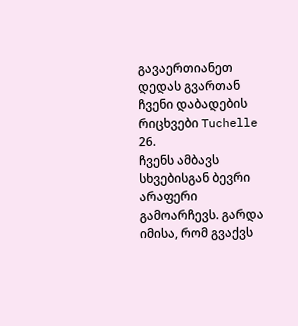გავაერთიანეთ დედას გვართან ჩვენი დაბადების რიცხვები Tuchelle 26.
ჩვენს ამბავს სხვებისგან ბევრი არაფერი გამოარჩევს. გარდა იმისა, რომ გვაქვს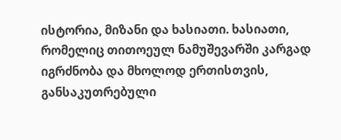ისტორია, მიზანი და ხასიათი. ხასიათი, რომელიც თითოეულ ნამუშევარში კარგად იგრძნობა და მხოლოდ ერთისთვის, განსაკუთრებული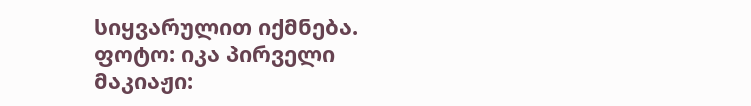სიყვარულით იქმნება.
ფოტო: იკა პირველი
მაკიაჟი: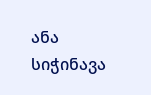ანა სიჭინავა